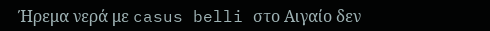Ήρεμα νερά με casus belli στο Αιγαίο δεν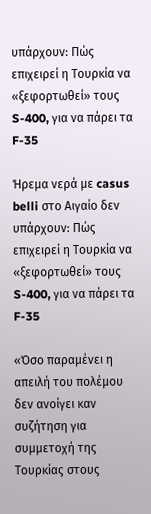υπάρχουν: Πώς επιχειρεί η Τουρκία να «ξεφορτωθεί» τους S-400, για να πάρει τα F-35

Ήρεμα νερά με casus belli στο Αιγαίο δεν υπάρχουν: Πώς επιχειρεί η Τουρκία να «ξεφορτωθεί» τους S-400, για να πάρει τα F-35

«Όσο παραμένει η απειλή του πολέμου δεν ανοίγει καν συζήτηση για συμμετοχή της Τουρκίας στους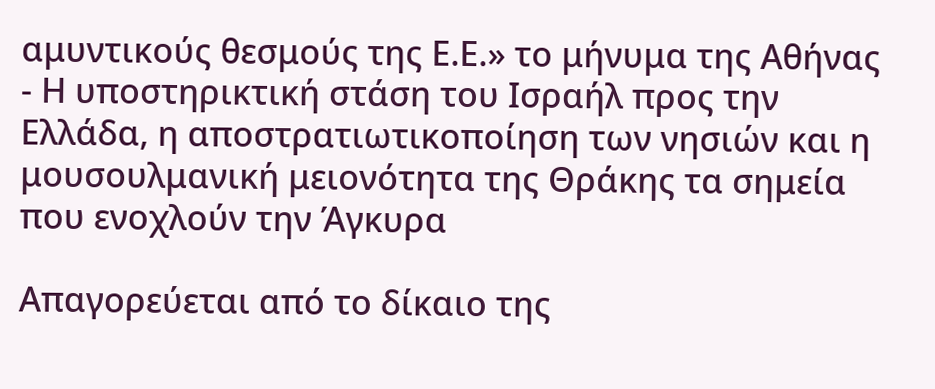αμυντικούς θεσμούς της Ε.Ε.» το μήνυμα της Αθήνας - Η υποστηρικτική στάση του Ισραήλ προς την Ελλάδα, η αποστρατιωτικοποίηση των νησιών και η μουσουλμανική μειονότητα της Θράκης τα σημεία που ενοχλούν την Άγκυρα

Απαγορεύεται από το δίκαιο της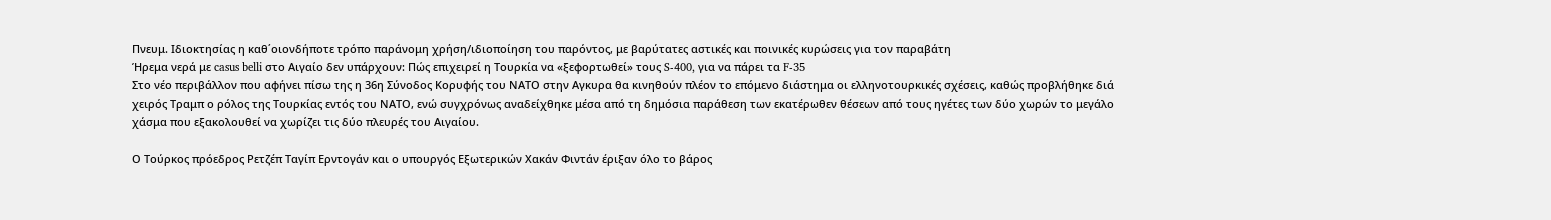Πνευμ. Ιδιοκτησίας η καθ΄οιονδήποτε τρόπο παράνομη χρήση/ιδιοποίηση του παρόντος, με βαρύτατες αστικές και ποινικές κυρώσεις για τον παραβάτη
Ήρεμα νερά με casus belli στο Αιγαίο δεν υπάρχουν: Πώς επιχειρεί η Τουρκία να «ξεφορτωθεί» τους S-400, για να πάρει τα F-35
Στο νέο περιβάλλον που αφήνει πίσω της η 36η Σύνοδος Κορυφής του ΝΑΤΟ στην Αγκυρα θα κινηθούν πλέον το επόμενο διάστημα οι ελληνοτουρκικές σχέσεις, καθώς προβλήθηκε διά χειρός Τραμπ ο ρόλος της Τουρκίας εντός του ΝΑΤΟ, ενώ συγχρόνως αναδείχθηκε μέσα από τη δημόσια παράθεση των εκατέρωθεν θέσεων από τους ηγέτες των δύο χωρών το μεγάλο χάσμα που εξακολουθεί να χωρίζει τις δύο πλευρές του Αιγαίου.

Ο Τούρκος πρόεδρος Ρετζέπ Ταγίπ Ερντογάν και ο υπουργός Εξωτερικών Χακάν Φιντάν έριξαν όλο το βάρος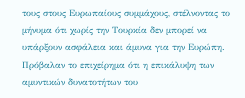τους στους Ευρωπαίους συμμάχους, στέλνοντας το μήνυμα ότι χωρίς την Τουρκία δεν μπορεί να υπάρξουν ασφάλεια και άμυνα για την Ευρώπη. Πρόβαλαν το επιχείρημα ότι η επικάλυψη των αμυντικών δυνατοτήτων του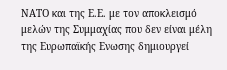ΝΑΤΟ και της Ε.Ε. με τον αποκλεισμό μελών της Συμμαχίας που δεν είναι μέλη της Ευρωπαϊκής Ενωσης δημιουργεί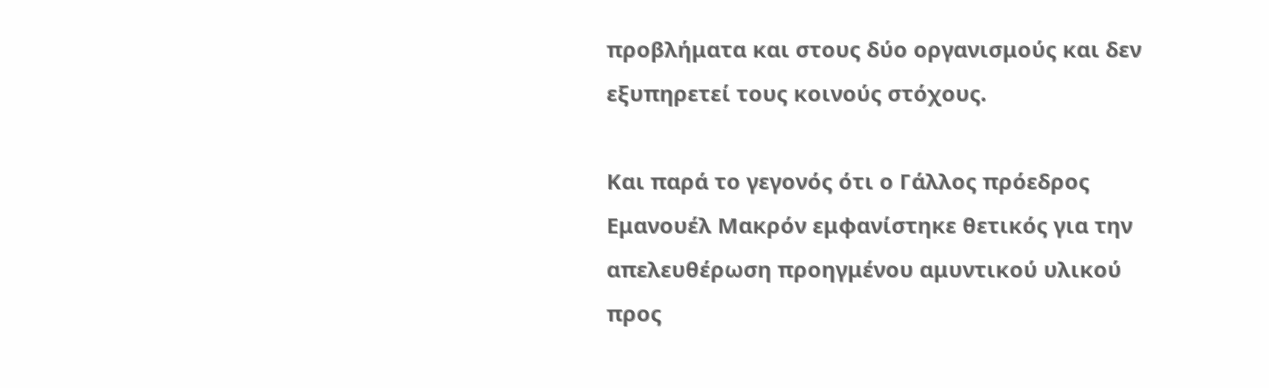προβλήματα και στους δύο οργανισμούς και δεν εξυπηρετεί τους κοινούς στόχους.

Και παρά το γεγονός ότι ο Γάλλος πρόεδρος Εμανουέλ Μακρόν εμφανίστηκε θετικός για την απελευθέρωση προηγμένου αμυντικού υλικού προς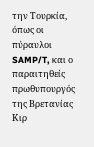την Τουρκία, όπως οι πύραυλοι SAMP/T, και ο παραιτηθείς πρωθυπουργός της Βρετανίας Κιρ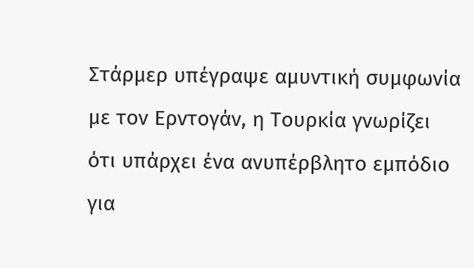Στάρμερ υπέγραψε αμυντική συμφωνία με τον Ερντογάν, η Τουρκία γνωρίζει ότι υπάρχει ένα ανυπέρβλητο εμπόδιο για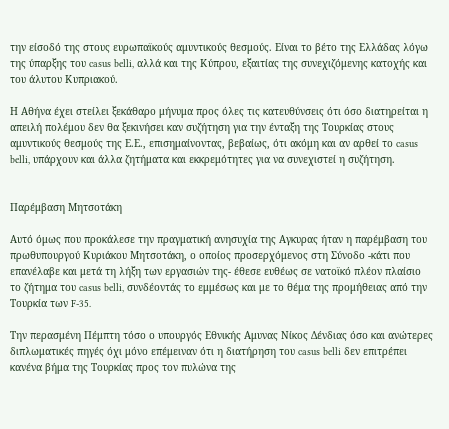την είσοδό της στους ευρωπαϊκούς αμυντικούς θεσμούς. Είναι το βέτο της Ελλάδας λόγω της ύπαρξης του casus belli, αλλά και της Κύπρου, εξαιτίας της συνεχιζόμενης κατοχής και του άλυτου Κυπριακού.

Η Αθήνα έχει στείλει ξεκάθαρο μήνυμα προς όλες τις κατευθύνσεις ότι όσο διατηρείται η απειλή πολέμου δεν θα ξεκινήσει καν συζήτηση για την ένταξη της Τουρκίας στους αμυντικούς θεσμούς της Ε.Ε., επισημαίνοντας, βεβαίως, ότι ακόμη και αν αρθεί το casus belli, υπάρχουν και άλλα ζητήματα και εκκρεμότητες για να συνεχιστεί η συζήτηση.


Παρέμβαση Μητσοτάκη

Αυτό όμως που προκάλεσε την πραγματική ανησυχία της Αγκυρας ήταν η παρέμβαση του πρωθυπουργού Κυριάκου Μητσοτάκη, ο οποίος προσερχόμενος στη Σύνοδο -κάτι που επανέλαβε και μετά τη λήξη των εργασιών της- έθεσε ευθέως σε νατοϊκό πλέον πλαίσιο το ζήτημα του casus belli, συνδέοντάς το εμμέσως και με το θέμα της προμήθειας από την Τουρκία των F-35.

Την περασμένη Πέμπτη τόσο ο υπουργός Εθνικής Αμυνας Νίκος Δένδιας όσο και ανώτερες διπλωματικές πηγές όχι μόνο επέμειναν ότι η διατήρηση του casus belli δεν επιτρέπει κανένα βήμα της Τουρκίας προς τον πυλώνα της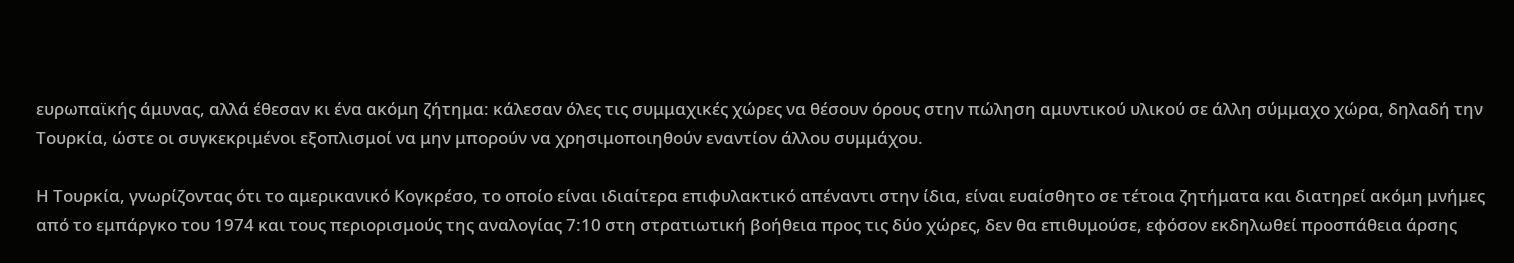ευρωπαϊκής άμυνας, αλλά έθεσαν κι ένα ακόμη ζήτημα: κάλεσαν όλες τις συμμαχικές χώρες να θέσουν όρους στην πώληση αμυντικού υλικού σε άλλη σύμμαχο χώρα, δηλαδή την Τουρκία, ώστε οι συγκεκριμένοι εξοπλισμοί να μην μπορούν να χρησιμοποιηθούν εναντίον άλλου συμμάχου.

Η Τουρκία, γνωρίζοντας ότι το αμερικανικό Κογκρέσο, το οποίο είναι ιδιαίτερα επιφυλακτικό απέναντι στην ίδια, είναι ευαίσθητο σε τέτοια ζητήματα και διατηρεί ακόμη μνήμες από το εμπάργκο του 1974 και τους περιορισμούς της αναλογίας 7:10 στη στρατιωτική βοήθεια προς τις δύο χώρες, δεν θα επιθυμούσε, εφόσον εκδηλωθεί προσπάθεια άρσης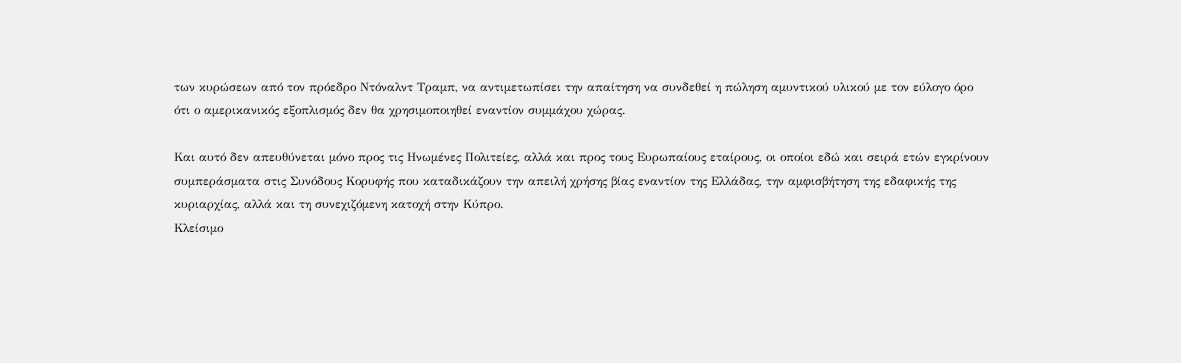των κυρώσεων από τον πρόεδρο Ντόναλντ Τραμπ, να αντιμετωπίσει την απαίτηση να συνδεθεί η πώληση αμυντικού υλικού με τον εύλογο όρο ότι ο αμερικανικός εξοπλισμός δεν θα χρησιμοποιηθεί εναντίον συμμάχου χώρας.

Και αυτό δεν απευθύνεται μόνο προς τις Ηνωμένες Πολιτείες, αλλά και προς τους Ευρωπαίους εταίρους, οι οποίοι εδώ και σειρά ετών εγκρίνουν συμπεράσματα στις Συνόδους Κορυφής που καταδικάζουν την απειλή χρήσης βίας εναντίον της Ελλάδας, την αμφισβήτηση της εδαφικής της κυριαρχίας, αλλά και τη συνεχιζόμενη κατοχή στην Κύπρο.
Κλείσιμο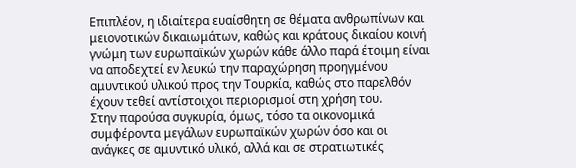Επιπλέον, η ιδιαίτερα ευαίσθητη σε θέματα ανθρωπίνων και μειονοτικών δικαιωμάτων, καθώς και κράτους δικαίου κοινή γνώμη των ευρωπαϊκών χωρών κάθε άλλο παρά έτοιμη είναι να αποδεχτεί εν λευκώ την παραχώρηση προηγμένου αμυντικού υλικού προς την Τουρκία, καθώς στο παρελθόν έχουν τεθεί αντίστοιχοι περιορισμοί στη χρήση του.
Στην παρούσα συγκυρία, όμως, τόσο τα οικονομικά συμφέροντα μεγάλων ευρωπαϊκών χωρών όσο και οι ανάγκες σε αμυντικό υλικό, αλλά και σε στρατιωτικές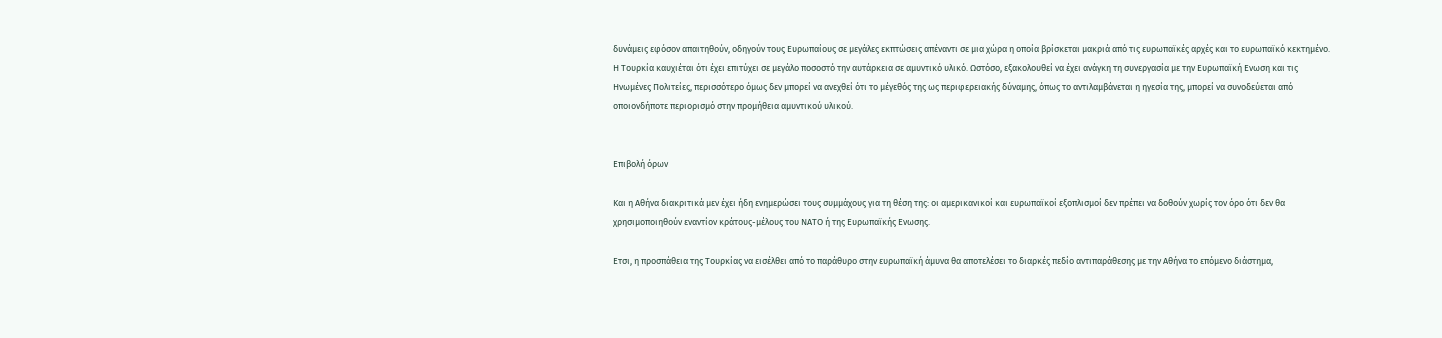δυνάμεις εφόσον απαιτηθούν, οδηγούν τους Ευρωπαίους σε μεγάλες εκπτώσεις απέναντι σε μια χώρα η οποία βρίσκεται μακριά από τις ευρωπαϊκές αρχές και το ευρωπαϊκό κεκτημένο.
Η Τουρκία καυχιέται ότι έχει επιτύχει σε μεγάλο ποσοστό την αυτάρκεια σε αμυντικό υλικό. Ωστόσο, εξακολουθεί να έχει ανάγκη τη συνεργασία με την Ευρωπαϊκή Ενωση και τις Ηνωμένες Πολιτείες, περισσότερο όμως δεν μπορεί να ανεχθεί ότι το μέγεθός της ως περιφερειακής δύναμης, όπως το αντιλαμβάνεται η ηγεσία της, μπορεί να συνοδεύεται από οποιονδήποτε περιορισμό στην προμήθεια αμυντικού υλικού.


Επιβολή όρων

Και η Αθήνα διακριτικά μεν έχει ήδη ενημερώσει τους συμμάχους για τη θέση της: οι αμερικανικοί και ευρωπαϊκοί εξοπλισμοί δεν πρέπει να δοθούν χωρίς τον όρο ότι δεν θα χρησιμοποιηθούν εναντίον κράτους-μέλους του ΝΑΤΟ ή της Ευρωπαϊκής Ενωσης.

Ετσι, η προσπάθεια της Τουρκίας να εισέλθει από το παράθυρο στην ευρωπαϊκή άμυνα θα αποτελέσει το διαρκές πεδίο αντιπαράθεσης με την Αθήνα το επόμενο διάστημα,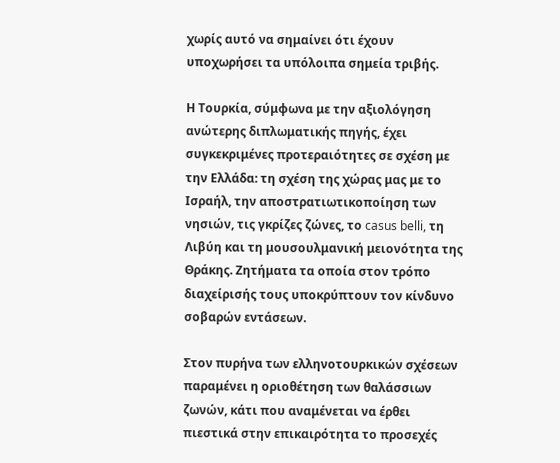χωρίς αυτό να σημαίνει ότι έχουν υποχωρήσει τα υπόλοιπα σημεία τριβής.

Η Τουρκία, σύμφωνα με την αξιολόγηση ανώτερης διπλωματικής πηγής, έχει συγκεκριμένες προτεραιότητες σε σχέση με την Ελλάδα: τη σχέση της χώρας μας με το Ισραήλ, την αποστρατιωτικοποίηση των νησιών, τις γκρίζες ζώνες, το casus belli, τη Λιβύη και τη μουσουλμανική μειονότητα της Θράκης. Ζητήματα τα οποία στον τρόπο διαχείρισής τους υποκρύπτουν τον κίνδυνο σοβαρών εντάσεων.

Στον πυρήνα των ελληνοτουρκικών σχέσεων παραμένει η οριοθέτηση των θαλάσσιων ζωνών, κάτι που αναμένεται να έρθει πιεστικά στην επικαιρότητα το προσεχές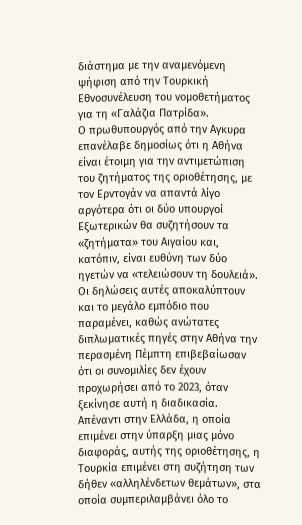διάστημα με την αναμενόμενη ψήφιση από την Τουρκική Εθνοσυνέλευση του νομοθετήματος για τη «Γαλάζια Πατρίδα».
Ο πρωθυπουργός από την Αγκυρα επανέλαβε δημοσίως ότι η Αθήνα είναι έτοιμη για την αντιμετώπιση του ζητήματος της οριοθέτησης, με τον Ερντογάν να απαντά λίγο αργότερα ότι οι δύο υπουργοί Εξωτερικών θα συζητήσουν τα «ζητήματα» του Αιγαίου και, κατόπιν, είναι ευθύνη των δύο ηγετών να «τελειώσουν τη δουλειά».
Οι δηλώσεις αυτές αποκαλύπτουν και το μεγάλο εμπόδιο που παραμένει, καθώς ανώτατες διπλωματικές πηγές στην Αθήνα την περασμένη Πέμπτη επιβεβαίωσαν ότι οι συνομιλίες δεν έχουν προχωρήσει από το 2023, όταν ξεκίνησε αυτή η διαδικασία. Απέναντι στην Ελλάδα, η οποία επιμένει στην ύπαρξη μιας μόνο διαφοράς, αυτής της οριοθέτησης, η Τουρκία επιμένει στη συζήτηση των δήθεν «αλληλένδετων θεμάτων», στα οποία συμπεριλαμβάνει όλο το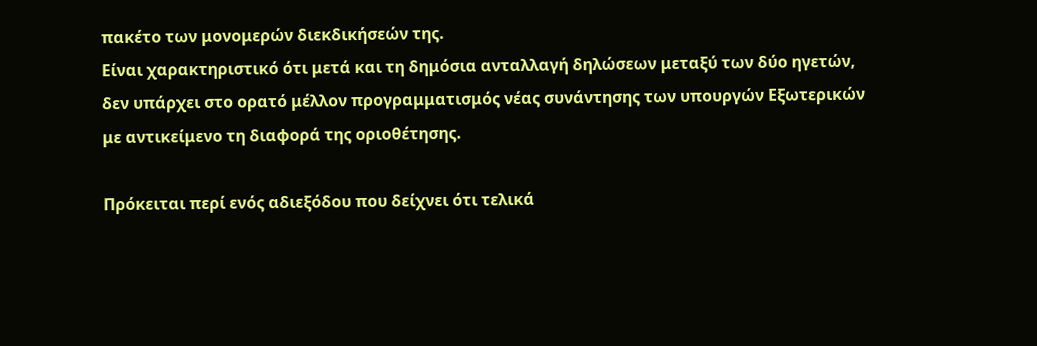πακέτο των μονομερών διεκδικήσεών της.
Είναι χαρακτηριστικό ότι μετά και τη δημόσια ανταλλαγή δηλώσεων μεταξύ των δύο ηγετών, δεν υπάρχει στο ορατό μέλλον προγραμματισμός νέας συνάντησης των υπουργών Εξωτερικών με αντικείμενο τη διαφορά της οριοθέτησης.

Πρόκειται περί ενός αδιεξόδου που δείχνει ότι τελικά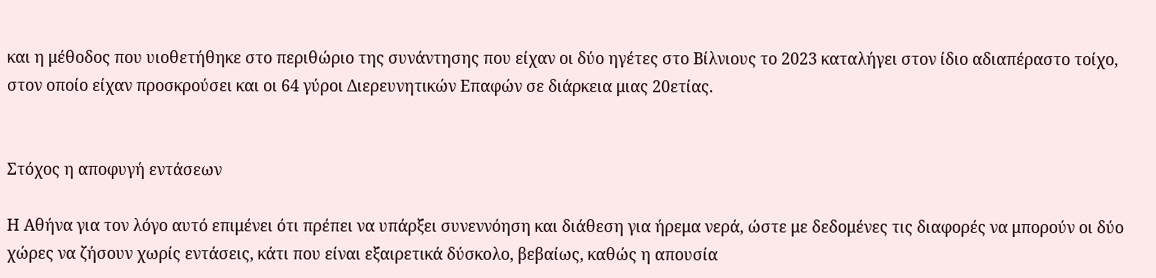και η μέθοδος που υιοθετήθηκε στο περιθώριο της συνάντησης που είχαν οι δύο ηγέτες στο Βίλνιους το 2023 καταλήγει στον ίδιο αδιαπέραστο τοίχο, στον οποίο είχαν προσκρούσει και οι 64 γύροι Διερευνητικών Επαφών σε διάρκεια μιας 20ετίας.


Στόχος η αποφυγή εντάσεων

Η Αθήνα για τον λόγο αυτό επιμένει ότι πρέπει να υπάρξει συνεννόηση και διάθεση για ήρεμα νερά, ώστε με δεδομένες τις διαφορές να μπορούν οι δύο χώρες να ζήσουν χωρίς εντάσεις, κάτι που είναι εξαιρετικά δύσκολο, βεβαίως, καθώς η απουσία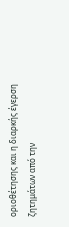οριοθέτησης και η διαρκής έγερση ζητημάτων από την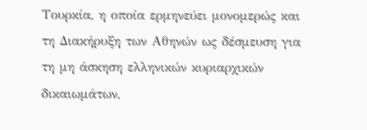Τουρκία, η οποία ερμηνεύει μονομερώς και τη Διακήρυξη των Αθηνών ως δέσμευση για τη μη άσκηση ελληνικών κυριαρχικών δικαιωμάτων,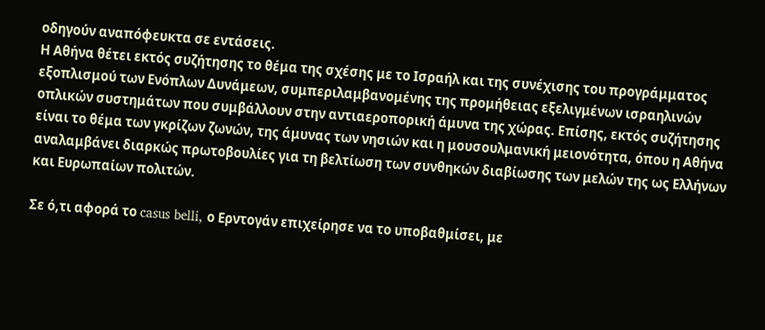οδηγούν αναπόφευκτα σε εντάσεις.
Η Αθήνα θέτει εκτός συζήτησης το θέμα της σχέσης με το Ισραήλ και της συνέχισης του προγράμματος εξοπλισμού των Ενόπλων Δυνάμεων, συμπεριλαμβανομένης της προμήθειας εξελιγμένων ισραηλινών οπλικών συστημάτων που συμβάλλουν στην αντιαεροπορική άμυνα της χώρας. Επίσης, εκτός συζήτησης είναι το θέμα των γκρίζων ζωνών, της άμυνας των νησιών και η μουσουλμανική μειονότητα, όπου η Αθήνα αναλαμβάνει διαρκώς πρωτοβουλίες για τη βελτίωση των συνθηκών διαβίωσης των μελών της ως Ελλήνων και Ευρωπαίων πολιτών.

Σε ό,τι αφορά το casus belli, ο Ερντογάν επιχείρησε να το υποβαθμίσει, με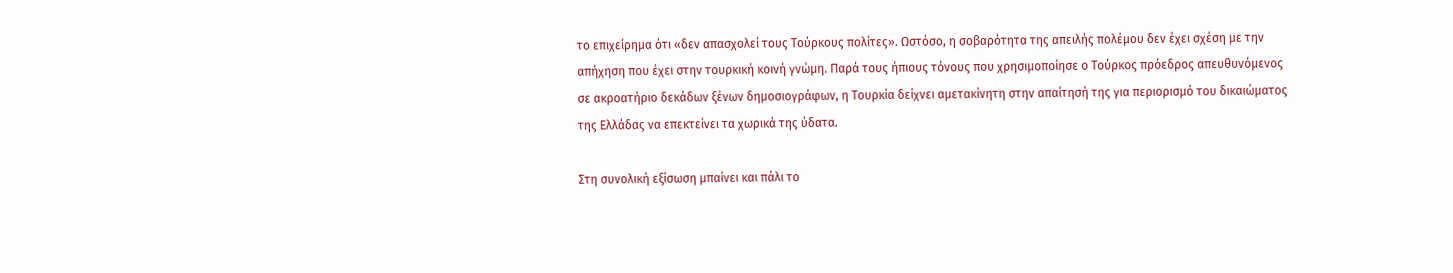το επιχείρημα ότι «δεν απασχολεί τους Τούρκους πολίτες». Ωστόσο, η σοβαρότητα της απειλής πολέμου δεν έχει σχέση με την απήχηση που έχει στην τουρκική κοινή γνώμη. Παρά τους ήπιους τόνους που χρησιμοποίησε ο Τούρκος πρόεδρος απευθυνόμενος σε ακροατήριο δεκάδων ξένων δημοσιογράφων, η Τουρκία δείχνει αμετακίνητη στην απαίτησή της για περιορισμό του δικαιώματος της Ελλάδας να επεκτείνει τα χωρικά της ύδατα.

Στη συνολική εξίσωση μπαίνει και πάλι το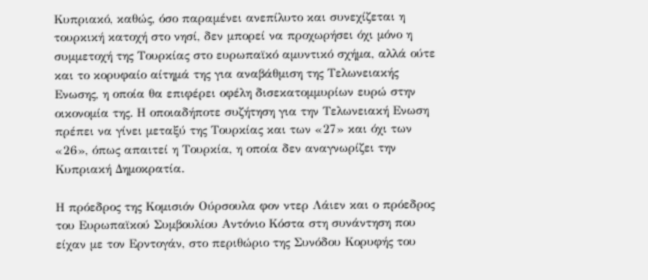Κυπριακό, καθώς, όσο παραμένει ανεπίλυτο και συνεχίζεται η τουρκική κατοχή στο νησί, δεν μπορεί να προχωρήσει όχι μόνο η συμμετοχή της Τουρκίας στο ευρωπαϊκό αμυντικό σχήμα, αλλά ούτε και το κορυφαίο αίτημά της για αναβάθμιση της Τελωνειακής Ενωσης, η οποία θα επιφέρει οφέλη δισεκατομμυρίων ευρώ στην οικονομία της. Η οποιαδήποτε συζήτηση για την Τελωνειακή Ενωση πρέπει να γίνει μεταξύ της Τουρκίας και των «27» και όχι των «26», όπως απαιτεί η Τουρκία, η οποία δεν αναγνωρίζει την Κυπριακή Δημοκρατία.

Η πρόεδρος της Κομισιόν Ούρσουλα φον ντερ Λάιεν και ο πρόεδρος του Ευρωπαϊκού Συμβουλίου Αντόνιο Κόστα στη συνάντηση που είχαν με τον Ερντογάν, στο περιθώριο της Συνόδου Κορυφής του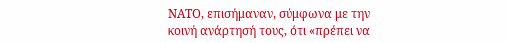ΝΑΤΟ, επισήμαναν, σύμφωνα με την κοινή ανάρτησή τους, ότι «πρέπει να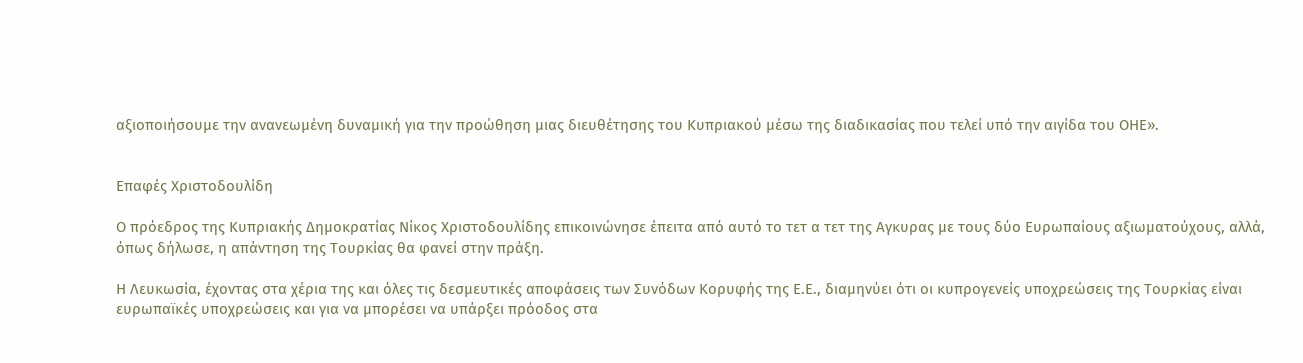αξιοποιήσουμε την ανανεωμένη δυναμική για την προώθηση μιας διευθέτησης του Κυπριακού μέσω της διαδικασίας που τελεί υπό την αιγίδα του ΟΗΕ».


Επαφές Χριστοδουλίδη

Ο πρόεδρος της Κυπριακής Δημοκρατίας Νίκος Χριστοδουλίδης επικοινώνησε έπειτα από αυτό το τετ α τετ της Αγκυρας με τους δύο Ευρωπαίους αξιωματούχους, αλλά, όπως δήλωσε, η απάντηση της Τουρκίας θα φανεί στην πράξη.

Η Λευκωσία, έχοντας στα χέρια της και όλες τις δεσμευτικές αποφάσεις των Συνόδων Κορυφής της Ε.Ε., διαμηνύει ότι οι κυπρογενείς υποχρεώσεις της Τουρκίας είναι ευρωπαϊκές υποχρεώσεις και για να μπορέσει να υπάρξει πρόοδος στα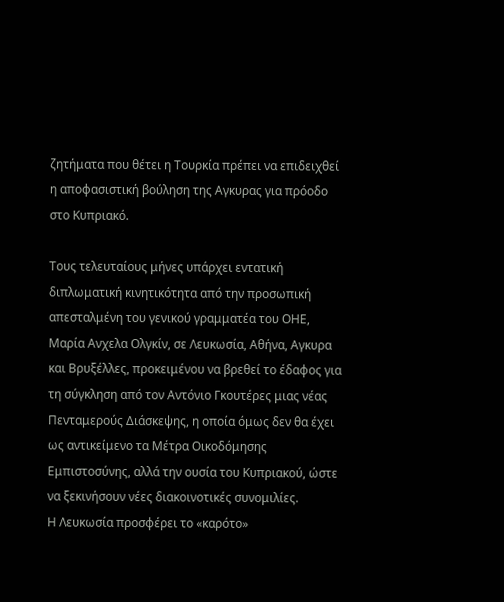ζητήματα που θέτει η Τουρκία πρέπει να επιδειχθεί η αποφασιστική βούληση της Αγκυρας για πρόοδο στο Κυπριακό.

Τους τελευταίους μήνες υπάρχει εντατική διπλωματική κινητικότητα από την προσωπική απεσταλμένη του γενικού γραμματέα του ΟΗΕ, Μαρία Ανχελα Ολγκίν, σε Λευκωσία, Αθήνα, Αγκυρα και Βρυξέλλες, προκειμένου να βρεθεί το έδαφος για τη σύγκληση από τον Αντόνιο Γκουτέρες μιας νέας Πενταμερούς Διάσκεψης, η οποία όμως δεν θα έχει ως αντικείμενο τα Μέτρα Οικοδόμησης Εμπιστοσύνης, αλλά την ουσία του Κυπριακού, ώστε να ξεκινήσουν νέες διακοινοτικές συνομιλίες.
Η Λευκωσία προσφέρει το «καρότο»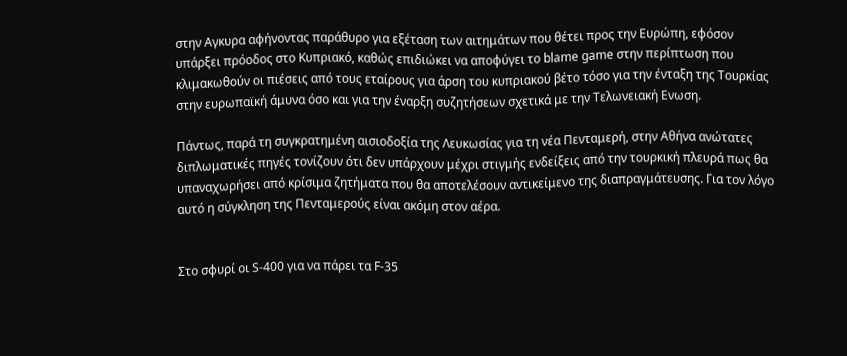στην Αγκυρα αφήνοντας παράθυρο για εξέταση των αιτημάτων που θέτει προς την Ευρώπη, εφόσον υπάρξει πρόοδος στο Κυπριακό, καθώς επιδιώκει να αποφύγει το blame game στην περίπτωση που κλιμακωθούν οι πιέσεις από τους εταίρους για άρση του κυπριακού βέτο τόσο για την ένταξη της Τουρκίας στην ευρωπαϊκή άμυνα όσο και για την έναρξη συζητήσεων σχετικά με την Τελωνειακή Ενωση.

Πάντως, παρά τη συγκρατημένη αισιοδοξία της Λευκωσίας για τη νέα Πενταμερή, στην Αθήνα ανώτατες διπλωματικές πηγές τονίζουν ότι δεν υπάρχουν μέχρι στιγμής ενδείξεις από την τουρκική πλευρά πως θα υπαναχωρήσει από κρίσιμα ζητήματα που θα αποτελέσουν αντικείμενο της διαπραγμάτευσης. Για τον λόγο αυτό η σύγκληση της Πενταμερούς είναι ακόμη στον αέρα.


Στο σφυρί οι S-400 για να πάρει τα F-35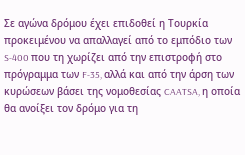Σε αγώνα δρόμου έχει επιδοθεί η Τουρκία προκειμένου να απαλλαγεί από το εμπόδιο των S-400 που τη χωρίζει από την επιστροφή στο πρόγραμμα των F-35, αλλά και από την άρση των κυρώσεων βάσει της νομοθεσίας CAATSA, η οποία θα ανοίξει τον δρόμο για τη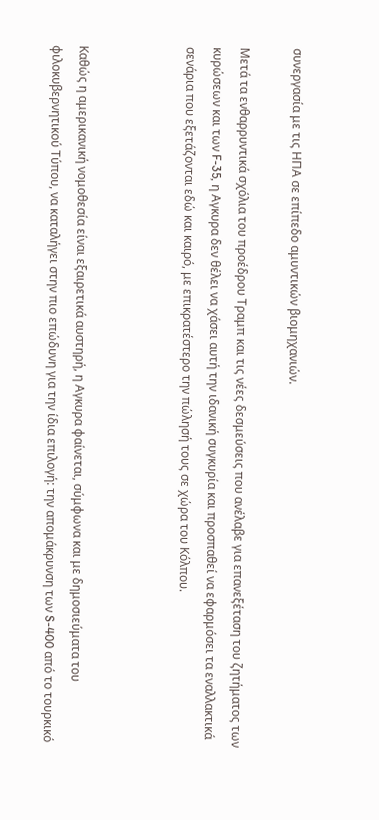συνεργασία με τις ΗΠΑ σε επίπεδο αμυντικών βιομηχανιών.

Μετά τα ενθαρρυντικά σχόλια του προέδρου Τραμπ και τις νέες δεσμεύσεις που ανέλαβε για επανεξέταση του ζητήματος των κυρώσεων και των F-35, η Αγκυρα δεν θέλει να χάσει αυτή την ιδανική συγκυρία και προσπαθεί να εφαρμόσει τα εναλλακτικά σενάρια που εξετάζονται εδώ και καιρό, με επικρατέστερο την πώλησή τους σε χώρα του Κόλπου.



Καθώς η αμερικανική νομοθεσία είναι εξαιρετικά αυστηρή, η Αγκυρα φαίνεται, σύμφωνα και με δημοσιεύματα του φιλοκυβερνητικού Τύπου, να καταλήγει στην πιο επώδυνη για την ίδια επιλογή: την απομάκρυνση των S-400 από το τουρκικό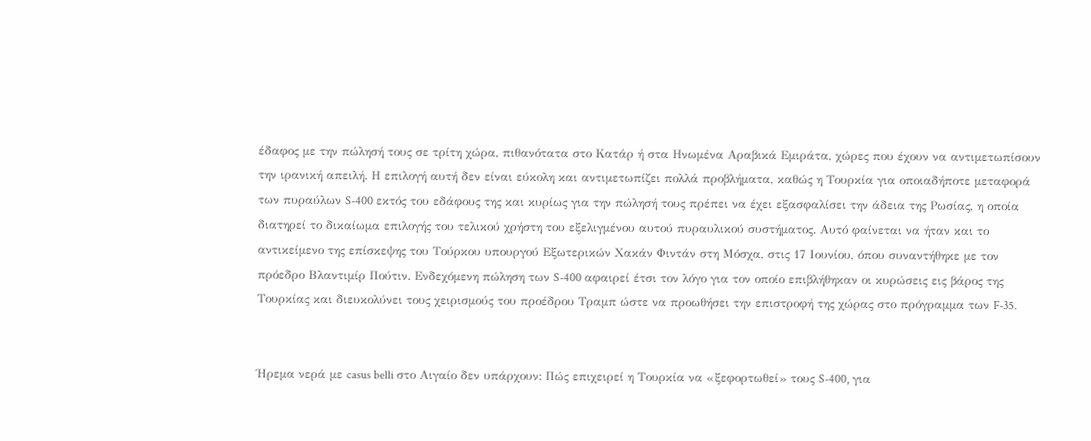έδαφος με την πώλησή τους σε τρίτη χώρα, πιθανότατα στο Κατάρ ή στα Ηνωμένα Αραβικά Εμιράτα, χώρες που έχουν να αντιμετωπίσουν την ιρανική απειλή. Η επιλογή αυτή δεν είναι εύκολη και αντιμετωπίζει πολλά προβλήματα, καθώς η Τουρκία για οποιαδήποτε μεταφορά των πυραύλων S-400 εκτός του εδάφους της και κυρίως για την πώλησή τους πρέπει να έχει εξασφαλίσει την άδεια της Ρωσίας, η οποία διατηρεί το δικαίωμα επιλογής του τελικού χρήστη του εξελιγμένου αυτού πυραυλικού συστήματος. Αυτό φαίνεται να ήταν και το αντικείμενο της επίσκεψης του Τούρκου υπουργού Εξωτερικών Χακάν Φιντάν στη Μόσχα, στις 17 Ιουνίου, όπου συναντήθηκε με τον πρόεδρο Βλαντιμίρ Πούτιν. Ενδεχόμενη πώληση των S-400 αφαιρεί έτσι τον λόγο για τον οποίο επιβλήθηκαν οι κυρώσεις εις βάρος της Τουρκίας και διευκολύνει τους χειρισμούς του προέδρου Τραμπ ώστε να προωθήσει την επιστροφή της χώρας στο πρόγραμμα των F-35.


Ήρεμα νερά με casus belli στο Αιγαίο δεν υπάρχουν: Πώς επιχειρεί η Τουρκία να «ξεφορτωθεί» τους S-400, για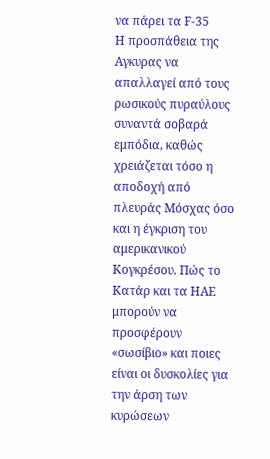να πάρει τα F-35
Η προσπάθεια της Αγκυρας να απαλλαγεί από τους ρωσικούς πυραύλους συναντά σοβαρά εμπόδια, καθώς χρειάζεται τόσο η αποδοχή από πλευράς Μόσχας όσο και η έγκριση του αμερικανικού Κογκρέσου. Πώς το Κατάρ και τα ΗΑΕ μπορούν να προσφέρουν «σωσίβιο» και ποιες είναι οι δυσκολίες για την άρση των κυρώσεων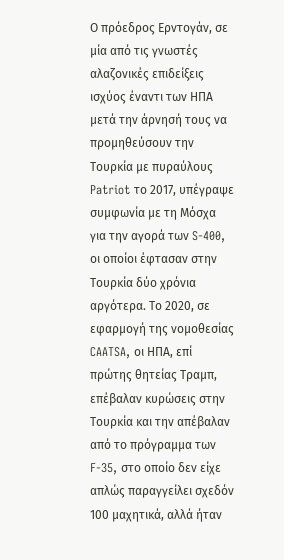Ο πρόεδρος Ερντογάν, σε μία από τις γνωστές αλαζονικές επιδείξεις ισχύος έναντι των ΗΠΑ μετά την άρνησή τους να προμηθεύσουν την Τουρκία με πυραύλους Patriot το 2017, υπέγραψε συμφωνία με τη Μόσχα για την αγορά των S-400, οι οποίοι έφτασαν στην Τουρκία δύο χρόνια αργότερα. Το 2020, σε εφαρμογή της νομοθεσίας CAATSA, οι ΗΠΑ, επί πρώτης θητείας Τραμπ, επέβαλαν κυρώσεις στην Τουρκία και την απέβαλαν από το πρόγραμμα των F-35, στο οποίο δεν είχε απλώς παραγγείλει σχεδόν 100 μαχητικά, αλλά ήταν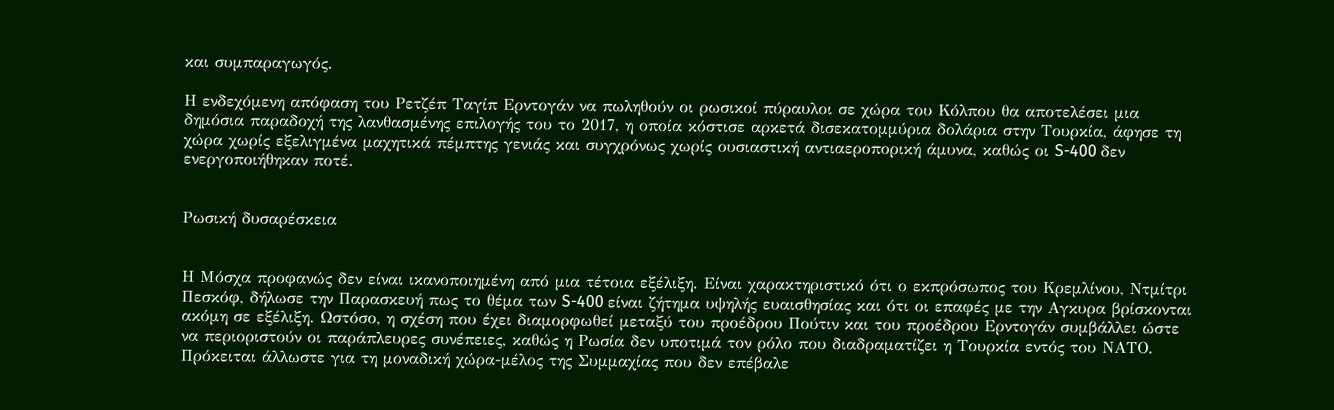και συμπαραγωγός.

Η ενδεχόμενη απόφαση του Ρετζέπ Ταγίπ Ερντογάν να πωληθούν οι ρωσικοί πύραυλοι σε χώρα του Κόλπου θα αποτελέσει μια δημόσια παραδοχή της λανθασμένης επιλογής του το 2017, η οποία κόστισε αρκετά δισεκατομμύρια δολάρια στην Τουρκία, άφησε τη χώρα χωρίς εξελιγμένα μαχητικά πέμπτης γενιάς και συγχρόνως χωρίς ουσιαστική αντιαεροπορική άμυνα, καθώς οι S-400 δεν ενεργοποιήθηκαν ποτέ.


Ρωσική δυσαρέσκεια


Η Μόσχα προφανώς δεν είναι ικανοποιημένη από μια τέτοια εξέλιξη. Είναι χαρακτηριστικό ότι ο εκπρόσωπος του Κρεμλίνου, Ντμίτρι Πεσκόφ, δήλωσε την Παρασκευή πως το θέμα των S-400 είναι ζήτημα υψηλής ευαισθησίας και ότι οι επαφές με την Αγκυρα βρίσκονται ακόμη σε εξέλιξη. Ωστόσο, η σχέση που έχει διαμορφωθεί μεταξύ του προέδρου Πούτιν και του προέδρου Ερντογάν συμβάλλει ώστε να περιοριστούν οι παράπλευρες συνέπειες, καθώς η Ρωσία δεν υποτιμά τον ρόλο που διαδραματίζει η Τουρκία εντός του ΝΑΤΟ. Πρόκειται άλλωστε για τη μοναδική χώρα-μέλος της Συμμαχίας που δεν επέβαλε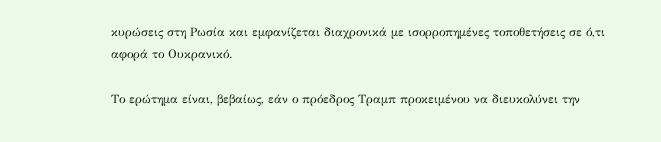κυρώσεις στη Ρωσία και εμφανίζεται διαχρονικά με ισορροπημένες τοποθετήσεις σε ό,τι αφορά το Ουκρανικό.

Το ερώτημα είναι, βεβαίως, εάν ο πρόεδρος Τραμπ προκειμένου να διευκολύνει την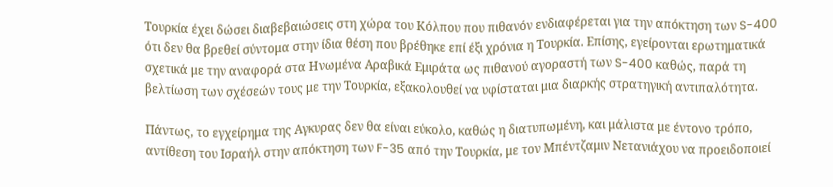Τουρκία έχει δώσει διαβεβαιώσεις στη χώρα του Κόλπου που πιθανόν ενδιαφέρεται για την απόκτηση των S-400 ότι δεν θα βρεθεί σύντομα στην ίδια θέση που βρέθηκε επί έξι χρόνια η Τουρκία. Επίσης, εγείρονται ερωτηματικά σχετικά με την αναφορά στα Ηνωμένα Αραβικά Εμιράτα ως πιθανού αγοραστή των S-400 καθώς, παρά τη βελτίωση των σχέσεών τους με την Τουρκία, εξακολουθεί να υφίσταται μια διαρκής στρατηγική αντιπαλότητα.

Πάντως, το εγχείρημα της Αγκυρας δεν θα είναι εύκολο, καθώς η διατυπωμένη, και μάλιστα με έντονο τρόπο, αντίθεση του Ισραήλ στην απόκτηση των F-35 από την Τουρκία, με τον Μπέντζαμιν Νετανιάχου να προειδοποιεί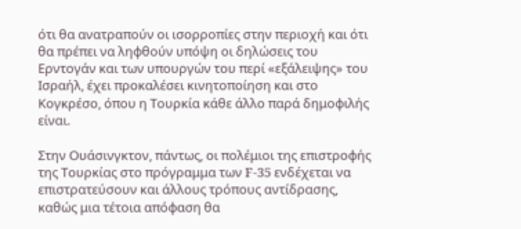ότι θα ανατραπούν οι ισορροπίες στην περιοχή και ότι θα πρέπει να ληφθούν υπόψη οι δηλώσεις του Ερντογάν και των υπουργών του περί «εξάλειψης» του Ισραήλ, έχει προκαλέσει κινητοποίηση και στο Κογκρέσο, όπου η Τουρκία κάθε άλλο παρά δημοφιλής είναι.

Στην Ουάσινγκτον, πάντως, οι πολέμιοι της επιστροφής της Τουρκίας στο πρόγραμμα των F-35 ενδέχεται να επιστρατεύσουν και άλλους τρόπους αντίδρασης, καθώς μια τέτοια απόφαση θα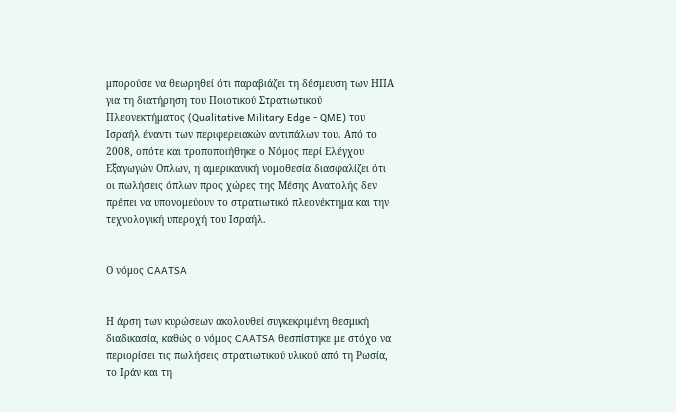μπορούσε να θεωρηθεί ότι παραβιάζει τη δέσμευση των ΗΠΑ για τη διατήρηση του Ποιοτικού Στρατιωτικού Πλεονεκτήματος (Qualitative Military Edge - QME) του Ισραήλ έναντι των περιφερειακών αντιπάλων του. Από το 2008, οπότε και τροποποιήθηκε ο Νόμος περί Ελέγχου Εξαγωγών Οπλων, η αμερικανική νομοθεσία διασφαλίζει ότι οι πωλήσεις όπλων προς χώρες της Μέσης Ανατολής δεν πρέπει να υπονομεύουν το στρατιωτικό πλεονέκτημα και την τεχνολογική υπεροχή του Ισραήλ.


Ο νόμος CAATSA


Η άρση των κυρώσεων ακολουθεί συγκεκριμένη θεσμική διαδικασία, καθώς ο νόμος CAATSA θεσπίστηκε με στόχο να περιορίσει τις πωλήσεις στρατιωτικού υλικού από τη Ρωσία, το Ιράν και τη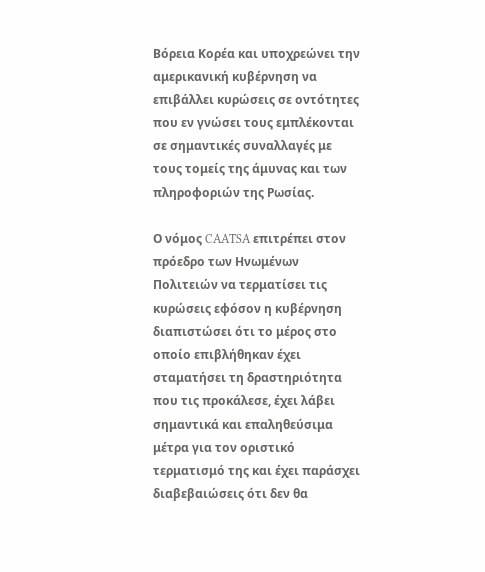Βόρεια Κορέα και υποχρεώνει την αμερικανική κυβέρνηση να επιβάλλει κυρώσεις σε οντότητες που εν γνώσει τους εμπλέκονται σε σημαντικές συναλλαγές με τους τομείς της άμυνας και των πληροφοριών της Ρωσίας.

Ο νόμος CAATSA επιτρέπει στον πρόεδρο των Ηνωμένων Πολιτειών να τερματίσει τις κυρώσεις εφόσον η κυβέρνηση διαπιστώσει ότι το μέρος στο οποίο επιβλήθηκαν έχει σταματήσει τη δραστηριότητα που τις προκάλεσε, έχει λάβει σημαντικά και επαληθεύσιμα μέτρα για τον οριστικό τερματισμό της και έχει παράσχει διαβεβαιώσεις ότι δεν θα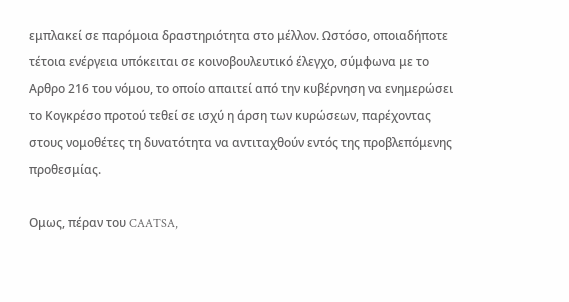εμπλακεί σε παρόμοια δραστηριότητα στο μέλλον. Ωστόσο, οποιαδήποτε τέτοια ενέργεια υπόκειται σε κοινοβουλευτικό έλεγχο, σύμφωνα με το Αρθρο 216 του νόμου, το οποίο απαιτεί από την κυβέρνηση να ενημερώσει το Κογκρέσο προτού τεθεί σε ισχύ η άρση των κυρώσεων, παρέχοντας στους νομοθέτες τη δυνατότητα να αντιταχθούν εντός της προβλεπόμενης προθεσμίας.

Ομως, πέραν του CAATSA,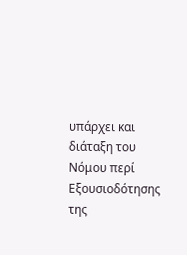υπάρχει και διάταξη του Νόμου περί Εξουσιοδότησης της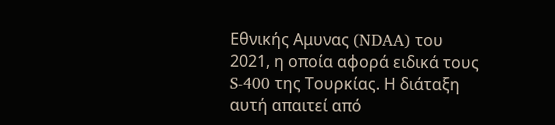Εθνικής Αμυνας (NDAA) του 2021, η οποία αφορά ειδικά τους S-400 της Τουρκίας. Η διάταξη αυτή απαιτεί από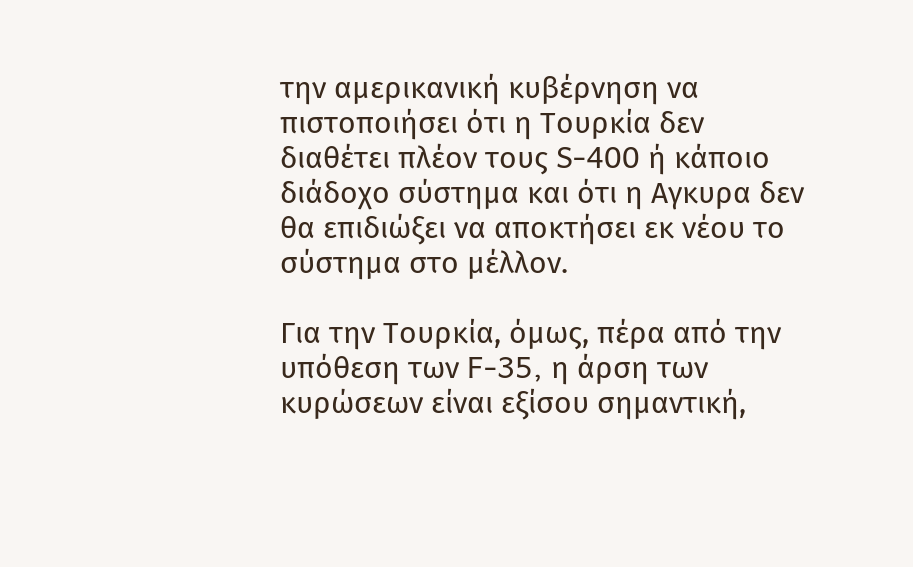την αμερικανική κυβέρνηση να πιστοποιήσει ότι η Τουρκία δεν διαθέτει πλέον τους S-400 ή κάποιο διάδοχο σύστημα και ότι η Αγκυρα δεν θα επιδιώξει να αποκτήσει εκ νέου το σύστημα στο μέλλον.

Για την Τουρκία, όμως, πέρα από την υπόθεση των F-35, η άρση των κυρώσεων είναι εξίσου σημαντική,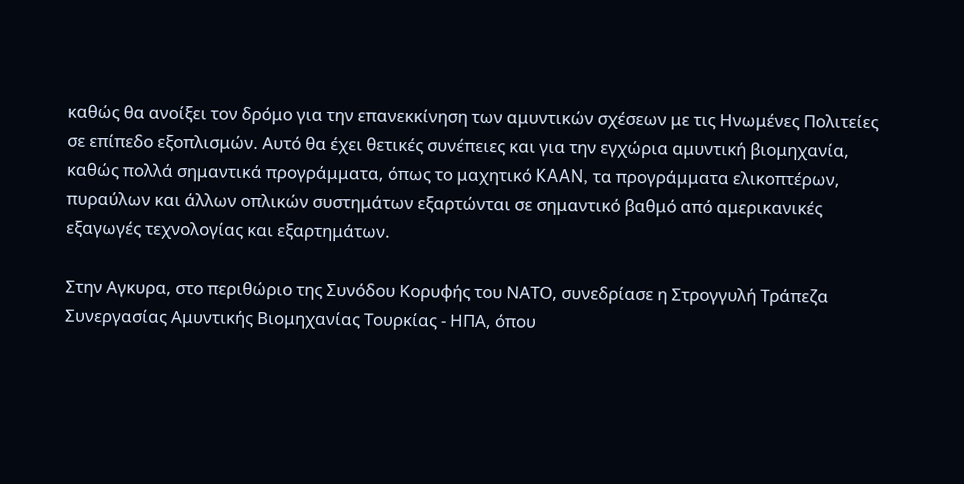καθώς θα ανοίξει τον δρόμο για την επανεκκίνηση των αμυντικών σχέσεων με τις Ηνωμένες Πολιτείες σε επίπεδο εξοπλισμών. Αυτό θα έχει θετικές συνέπειες και για την εγχώρια αμυντική βιομηχανία, καθώς πολλά σημαντικά προγράμματα, όπως το μαχητικό KAAN, τα προγράμματα ελικοπτέρων, πυραύλων και άλλων οπλικών συστημάτων εξαρτώνται σε σημαντικό βαθμό από αμερικανικές εξαγωγές τεχνολογίας και εξαρτημάτων.

Στην Αγκυρα, στο περιθώριο της Συνόδου Κορυφής του ΝΑΤΟ, συνεδρίασε η Στρογγυλή Τράπεζα Συνεργασίας Αμυντικής Βιομηχανίας Τουρκίας - ΗΠΑ, όπου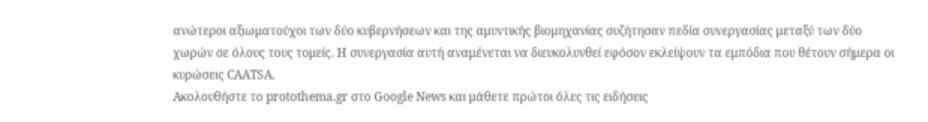ανώτεροι αξιωματούχοι των δύο κυβερνήσεων και της αμυντικής βιομηχανίας συζήτησαν πεδία συνεργασίας μεταξύ των δύο χωρών σε όλους τους τομείς. Η συνεργασία αυτή αναμένεται να διευκολυνθεί εφόσον εκλείψουν τα εμπόδια που θέτουν σήμερα οι κυρώσεις CAATSA.
Ακολουθήστε το protothema.gr στο Google News και μάθετε πρώτοι όλες τις ειδήσεις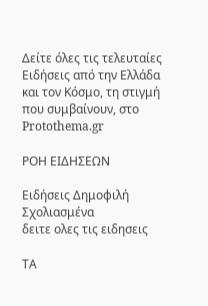Δείτε όλες τις τελευταίες Ειδήσεις από την Ελλάδα και τον Κόσμο, τη στιγμή που συμβαίνουν, στο Protothema.gr

ΡΟΗ ΕΙΔΗΣΕΩΝ

Ειδήσεις Δημοφιλή Σχολιασμένα
δειτε ολες τις ειδησεις

ΤΑ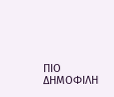ΠΙΟ ΔΗΜΟΦΙΛΗ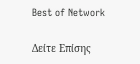Best of Network

Δείτε Επίσης